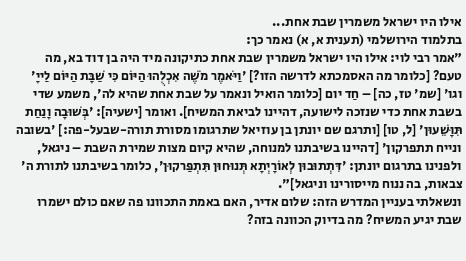אילו היו ישראל משמרין שבת אחת...
בתלמוד הירושלמי (תענית א, א) נאמר כך:
"אמר רבי לוי: אילו היו ישראל משמרין שבת אחת כתיקונה מיד היה בן דוד בא, מה טעם? [כלומר מה האסמכתא לדרשה הזו?] 'וַיֹּאמֶר מֹשֶׁה אִכְלֻהוּ הַיּוֹם כִּי שַׁבָּת הַיּוֹם לַייָ' וגו' [שמ' טז, כה] – חַד יום [כלומר הואיל ונאמר על שבת אחת שהיא לה', משמע שדי בשבת אחת כדי שנזכה לישועה, דהיינו לביאת המשיח]. ואומר [ישעיה]: 'בְּשׁוּבָה וָנַחַת תִּוָּשֵׁעוּן' [ל, טו] [ותרגם שם יונתן בן עוזיאל שתרגומו מסורת תורה-שבעל-פה:] 'בשובה ונייח תתפרקון' [דהיינו בשיבתנו למנוחה, שהיא קיום מצות שמירת השבת – ניגאל, ולפנינו בתרגום יונתן: 'דִּתְתוּבוּן לְאוֹרָיְתָא תְּנוּחוּן תִּתְפַּרקוּן', כלומר בשיבתנו לתורת ה' צבאות, בה ננוח מייסורינו וניגאל]".
ונשאלתי בעניין המדרש הזה: שלום אדיר, האם באמת התכוונו פה שאם כולם ישמרו שבת יגיע המשיח? מה בדיוק הכוונה בזה?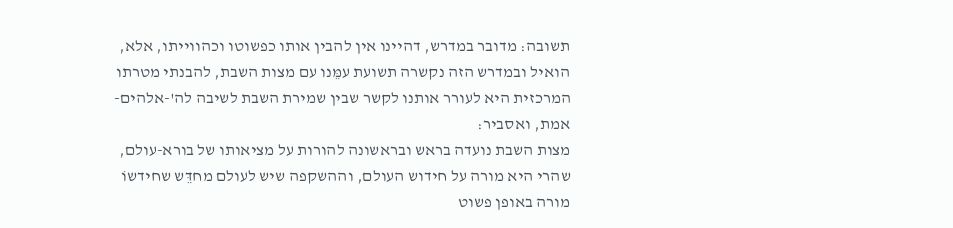תשובה: מדובר במדרש, דהיינו אין להבין אותו כפשוטו וכהווייתו, אלא, הואיל ובמדרש הזה נקשרה תשועת עמֵּנו עם מצות השבת, להבנתי מטרתו המרכזית היא לעורר אותנו לקשר שבין שמירת השבת לשיבה לה'-אלהים-אמת, ואסביר:
מצות השבת נועדה בראש ובראשונה להורות על מציאותו של בורא-עולם, שהרי היא מורה על חידוש העולם, וההשקפה שיש לעולם מחדֵּש שחידשוֹ מורה באופן פשוט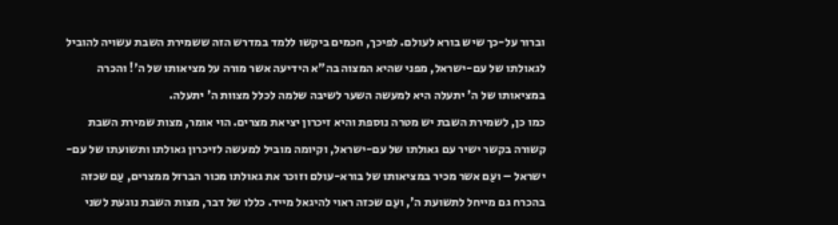וברור על-כך שיש בורא לעולם. לפיכך, חכמים ביקשו ללמד במדרש הזה ששמירת השבת עשויה להוביל לגאולתו של עם-ישראל, מפני שהיא המצוה בה"א הידיעה אשר מורה על מציאותו של ה'! והכרה במציאותו של ה' יתעלה היא למעשה השער לשיבה שלמה לכלל מצוות ה' יתעלה.
כמו כן, לשמירת השבת יש מטרה נוספת והיא זיכרון יציאת מצרים. הוי אומר, מצות שמירת השבת קשורה בקשר ישיר עם גאולתו של עם-ישראל, וקיומה מוביל למעשה לזיכרון גאולתו ותשועתו של עם-ישראל – ועַם אשר מכיר במציאותו של בורא-עולם וזוכר את גאולתו מכור הברזל ממצרים, עַם שכזה בהכרח גם מייחל לתשועת ה', ועַם שכזה ראוי להיגאל מייד. כללו של דבר, מצות השבת נוגעת לשני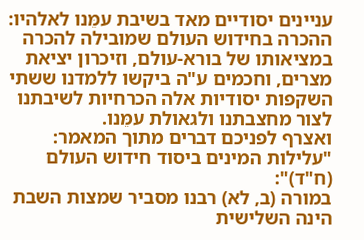עניינים יסודיים מאד בשיבת עמֵּנו לאלהיו: ההכרה בחידוש העולם שמובילה להכרה במציאותו של בורא-עולם, וזיכרון יציאת מצרים, וחכמים ע"ה ביקשו ללמדנו ששתי השקפות יסודיות אלה הכרחיות לשיבתנו לצור מחצבתנו ולגאולת עמֵּנו.
ואצרף לפניכם דברים מתוך המאמר: "עלילות המינים ביסוד חידוש העולם (ח"ד)":
במורה (ב, לא) רבנו מסביר שמצות השבת הינה השלישית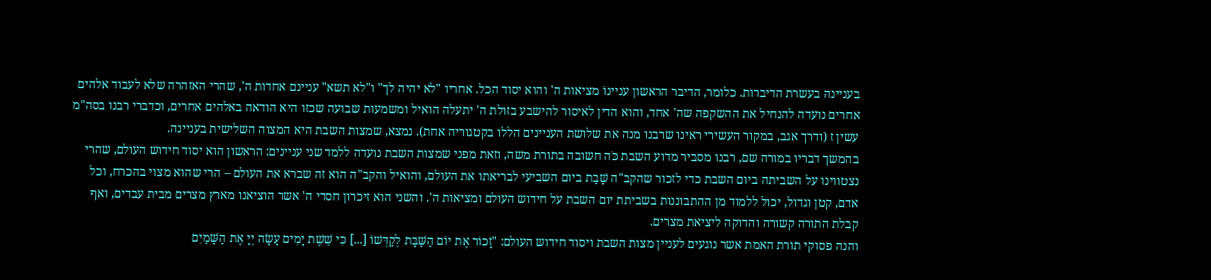בעניינהּ בעשרת הדיברות. כלומר, הדיבר הראשון עניינוֹ מציאות ה' והוא יסוד הכל. אחריו "לא יהיה לך" ו"לא תשא" עניינם אחדות ה', שהרי האזהרה שלא לעבוד אלהים אחרים נועדה להנחיל את ההשקפה שה' אחד, והוא הדין לאיסור להישבע בזולת ה' יתעלה הואיל ומשמעות שבועה שכזו היא הודאה באלהים אחרים, וכדברי רבנו בסה"מ עשין ז (ודרך אגב, במקור העשירי ראינו שרבנו מנה את שלושת העניינים הללו בקטגוריה אחת). נמצא, שמצות השבת היא המצוה השלישית בעניינה.
בהמשך דבריו במורה שם, רבנו מסביר מדוע השבת כֹּה חשובה בתורת משה, וזאת מפני שמצות השבת נועדה ללמד שני עניינים: הראשון הוא יסוד חידוש העולם, שהרי נצטווינו על השביתה ביום השבת כדי לזכור שהקב"ה שָׁבַת ביום השביעי לבריאתו את העולם, והואיל והקב"ה הוא זה שברא את העולם – הרי שהוא מצוי בהכרח, וכל אדם, קטן וגדול, יכול ללמוד מן ההתבוננות בשביתת יום השבת על חידוש העולם ומציאות ה'. והשני הוא זיכרון חסדי ה' אשר הוציאנו מארץ מצרים מבית עבדים, ואף קבלת התורה קשורה והדוקה ליציאת מצרים.
והנה פסוקי תורת האמת אשר נוגעים לעניין מצות השבת ויסוד חידוש העולם: "זָכוֹר אֶת יוֹם הַשַּׁבָּת לְקַדְּשׁוֹ [...] כִּי שֵׁשֶׁת יָמִים עָשָׂה יְיָ אֶת הַשָּׁמַיִם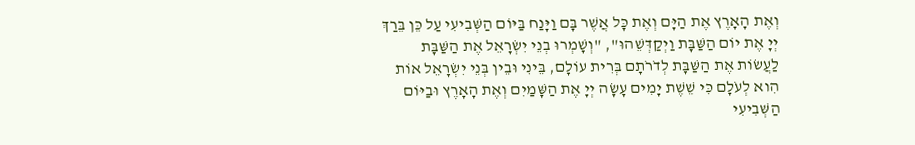וְאֶת הָאָרֶץ אֶת הַיָּם וְאֶת כָּל אֲשֶׁר בָּם וַיָּנַח בַּיּוֹם הַשְּׁבִיעִי עַל כֵּן בֵּרַךְ יְיָ אֶת יוֹם הַשַּׁבָּת וַיְקַדְּשֵׁהוּ", "וְשָׁמְרוּ בְנֵי יִשְׂרָאֵל אֶת הַשַּׁבָּת לַעֲשׂוֹת אֶת הַשַּׁבָּת לְדֹרֹתָם בְּרִית עוֹלָם, בֵּינִי וּבֵין בְּנֵי יִשְׂרָאֵל אוֹת הִוא לְעֹלָם כִּי שֵׁשֶׁת יָמִים עָשָׂה יְיָ אֶת הַשָּׁמַיִם וְאֶת הָאָרֶץ וּבַיּוֹם הַשְּׁבִיעִי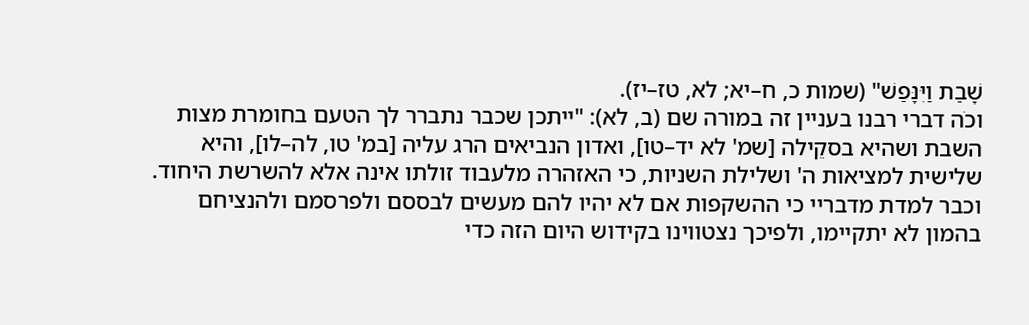שָׁבַת וַיִּנָּפַשׁ" (שמות כ, ח–יא; לא, טז–יז).
וכֹה דברי רבנו בעניין זה במורה שם (ב, לא): "ייתכן שכבר נתברר לך הטעם בחומרת מצות השבת ושהיא בסקֵילה [שמ' לא יד–טו], ואדון הנביאים הרג עליה [במ' טו, לה–לו], והיא שלישית למציאות ה' ושלילת השניות, כי האזהרה מלעבוד זולתו אינה אלא להשרשת היחוד. וכבר למדת מדבריי כי ההשקפות אם לא יהיו להם מעשים לבססם ולפרסמם ולהנציחם בהמון לא יתקיימו, ולפיכך נצטווינו בקידוש היום הזה כדי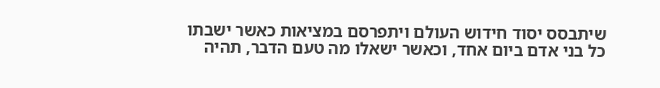שיתבסס יסוד חידוש העולם ויתפרסם במציאות כאשר ישבתו כל בני אדם ביום אחד, וכאשר ישאלו מה טעם הדבר, תהיה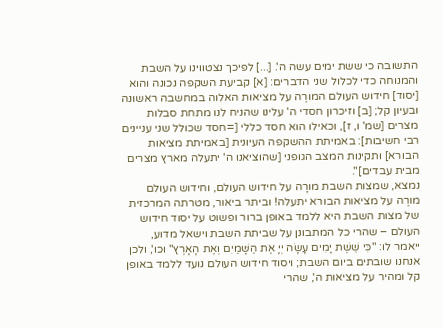התשובה כי ששת ימים עשה ה'. [...] לפיכך נצטווינו על השבת והמנוחה כדי לכלול שני הדברים: [א] קביעת השקפה נכונה והוא [יסוד] חידוש העולם המורֶה על מציאות האלוה במחשבה ראשונה ובעיון קל; [ב] וזיכרון חסדי ה' עלינו שהניח לנו מתחת סבלות מצרים [שמ' ו, ז], וכאילו הוא חסד כללי [=חסד שכולל שני עניינים רבי חשיבות]: באמיתת ההשקפה העיונית [באמיתת מציאות הבורא] ותקינות המצב הגופני [שהוציאנו ה' יתעלה מארץ מצרים מבית עבדים]".
נמצא, שמצות השבת מורָה על חידוש העולם, וחידוש העולם מורֶה על מציאות הבורא יתעלה! וביתר ביאור, מטרתה המרכזית של מצות השבת היא ללמד באופן ברור ופשוט על יסוד חידוש העולם – שהרי כל המתבונן על שביתת השבת וישאל מדוע, ייאמר לו: "כִּי שֵׁשֶׁת יָמִים עָשָׂה יְיָ אֶת הַשָּׁמַיִם וְאֶת הָאָרֶץ" וכו', ולכן אנחנו שובתים ביום השבת; ויסוד חידוש העולם נועד ללמד באופן קל ומהיר על מציאות ה', שהרי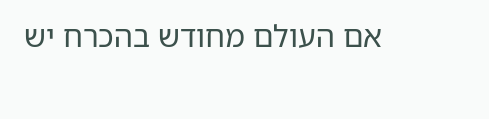אם העולם מחודש בהכרח יש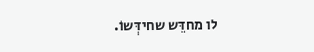לו מחדֵּש שחידְּשוֹ.